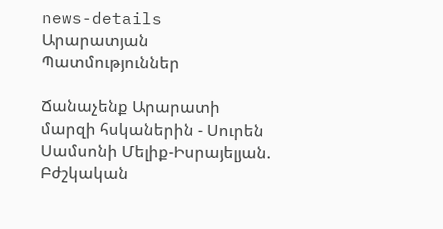news-details
Արարատյան Պատմություններ

Ճանաչենք Արարատի մարզի հսկաներին - Սուրեն Սամսոնի Մելիք-Իսրայելյան. Բժշկական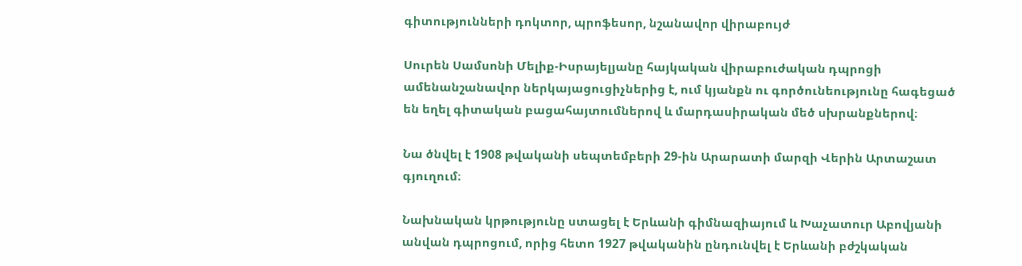գիտությունների դոկտոր, պրոֆեսոր, նշանավոր վիրաբույժ

Սուրեն Սամսոնի Մելիք-Իսրայելյանը հայկական վիրաբուժական դպրոցի ամենանշանավոր ներկայացուցիչներից է, ում կյանքն ու գործունեությունը հագեցած են եղել գիտական բացահայտումներով և մարդասիրական մեծ սխրանքներով։

Նա ծնվել է 1908 թվականի սեպտեմբերի 29-ին Արարատի մարզի Վերին Արտաշատ գյուղում։

Նախնական կրթությունը ստացել է Երևանի գիմնազիայում և Խաչատուր Աբովյանի անվան դպրոցում, որից հետո 1927 թվականին ընդունվել է Երևանի բժշկական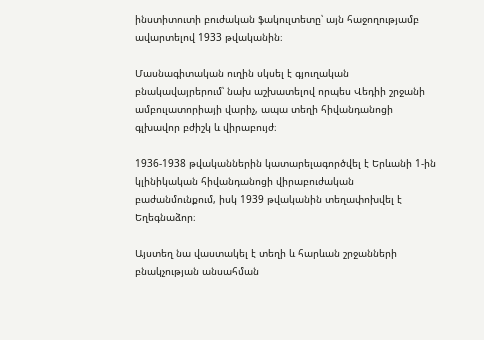ինստիտուտի բուժական ֆակուլտետը՝ այն հաջողությամբ ավարտելով 1933 թվականին։

Մասնագիտական ուղին սկսել է գյուղական բնակավայրերում՝ նախ աշխատելով որպես Վեդիի շրջանի ամբուլատորիայի վարիչ, ապա տեղի հիվանդանոցի գլխավոր բժիշկ և վիրաբույժ։

1936-1938 թվականներին կատարելագործվել է Երևանի 1-ին կլինիկական հիվանդանոցի վիրաբուժական բաժանմունքում, իսկ 1939 թվականին տեղափոխվել է Եղեգնաձոր։

Այստեղ նա վաստակել է տեղի և հարևան շրջանների բնակչության անսահման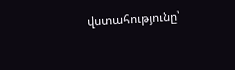վստահությունը՝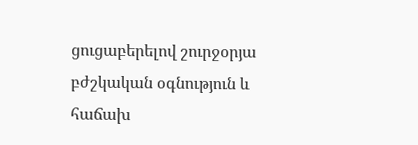ցուցաբերելով շուրջօրյա բժշկական օգնություն և հաճախ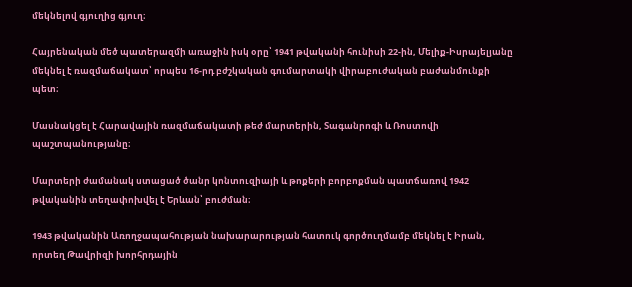մեկնելով գյուղից գյուղ։

Հայրենական մեծ պատերազմի առաջին իսկ օրը՝ 1941 թվականի հունիսի 22-ին, Մելիք-Իսրայելյանը մեկնել է ռազմաճակատ՝ որպես 16-րդ բժշկական գումարտակի վիրաբուժական բաժանմունքի պետ։

Մասնակցել է Հարավային ռազմաճակատի թեժ մարտերին, Տագանրոգի և Ռոստովի պաշտպանությանը։

Մարտերի ժամանակ ստացած ծանր կոնտուզիայի և թոքերի բորբոքման պատճառով 1942 թվականին տեղափոխվել է Երևան՝ բուժման։

1943 թվականին Առողջապահության նախարարության հատուկ գործուղմամբ մեկնել է Իրան, որտեղ Թավրիզի խորհրդային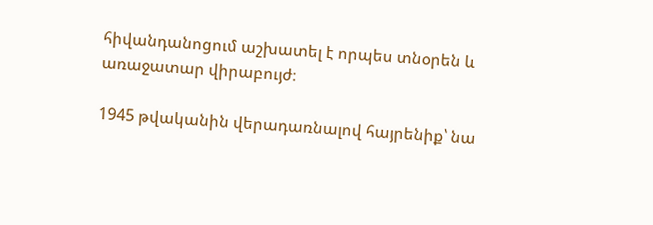հիվանդանոցում աշխատել է որպես տնօրեն և առաջատար վիրաբույժ։

1945 թվականին վերադառնալով հայրենիք՝ նա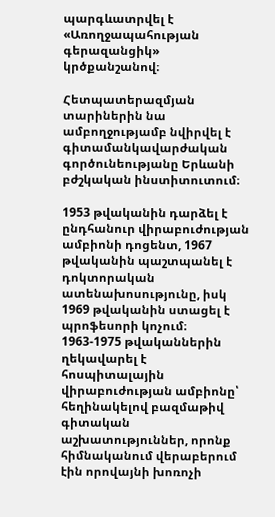պարգևատրվել է «Առողջապահության գերազանցիկ» կրծքանշանով։

Հետպատերազմյան տարիներին նա ամբողջությամբ նվիրվել է գիտամանկավարժական գործունեությանը Երևանի բժշկական ինստիտուտում։

1953 թվականին դարձել է ընդհանուր վիրաբուժության ամբիոնի դոցենտ, 1967 թվականին պաշտպանել է դոկտորական ատենախոսությունը, իսկ 1969 թվականին ստացել է պրոֆեսորի կոչում։ 1963-1975 թվականներին ղեկավարել է հոսպիտալային վիրաբուժության ամբիոնը՝ հեղինակելով բազմաթիվ գիտական աշխատություններ, որոնք հիմնականում վերաբերում էին որովայնի խոռոչի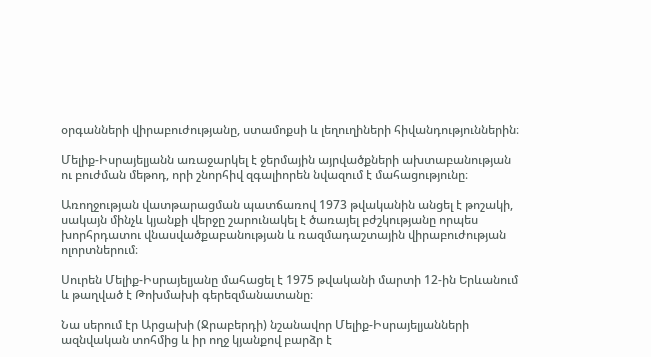օրգանների վիրաբուժությանը, ստամոքսի և լեղուղիների հիվանդություններին։

Մելիք-Իսրայելյանն առաջարկել է ջերմային այրվածքների ախտաբանության ու բուժման մեթոդ, որի շնորհիվ զգալիորեն նվազում է մահացությունը։

Առողջության վատթարացման պատճառով 1973 թվականին անցել է թոշակի, սակայն մինչև կյանքի վերջը շարունակել է ծառայել բժշկությանը որպես խորհրդատու վնասվածքաբանության և ռազմադաշտային վիրաբուժության ոլորտներում։

Սուրեն Մելիք-Իսրայելյանը մահացել է 1975 թվականի մարտի 12-ին Երևանում և թաղված է Թոխմախի գերեզմանատանը։

Նա սերում էր Արցախի (Ջրաբերդի) նշանավոր Մելիք-Իսրայելյանների ազնվական տոհմից և իր ողջ կյանքով բարձր է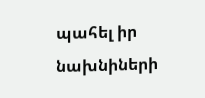պահել իր նախնիների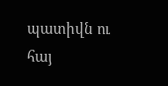պատիվն ու հայ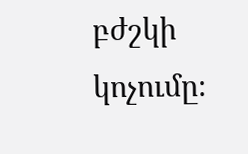բժշկի կոչումը։